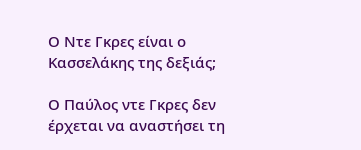Ο Ντε Γκρες είναι ο Κασσελάκης της δεξιάς;

Ο Παύλος ντε Γκρες δεν έρχεται να αναστήσει τη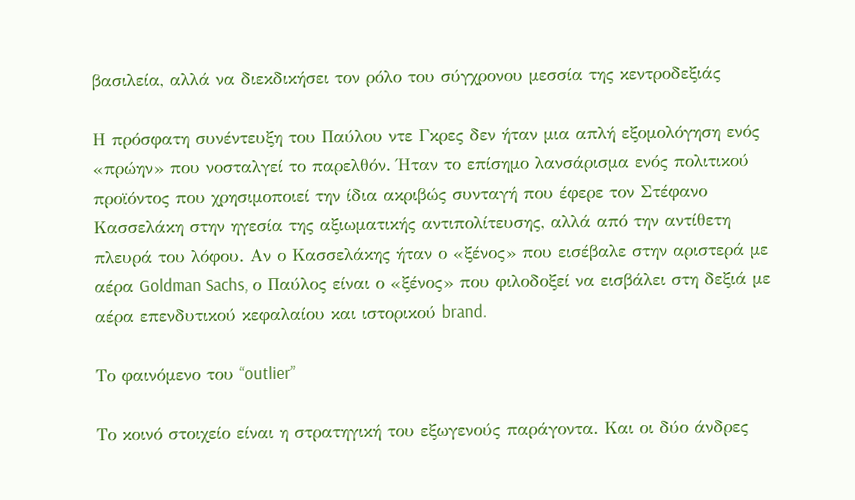βασιλεία, αλλά να διεκδικήσει τον ρόλο του σύγχρονου μεσσία της κεντροδεξιάς

Η πρόσφατη συνέντευξη του Παύλου ντε Γκρες δεν ήταν μια απλή εξομολόγηση ενός «πρώην» που νοσταλγεί το παρελθόν. Ήταν το επίσημο λανσάρισμα ενός πολιτικού προϊόντος που χρησιμοποιεί την ίδια ακριβώς συνταγή που έφερε τον Στέφανο Κασσελάκη στην ηγεσία της αξιωματικής αντιπολίτευσης, αλλά από την αντίθετη πλευρά του λόφου. Αν ο Κασσελάκης ήταν ο «ξένος» που εισέβαλε στην αριστερά με αέρα Goldman Sachs, ο Παύλος είναι ο «ξένος» που φιλοδοξεί να εισβάλει στη δεξιά με αέρα επενδυτικού κεφαλαίου και ιστορικού brand.

Το φαινόμενο του “outlier”

Το κοινό στοιχείο είναι η στρατηγική του εξωγενούς παράγοντα. Και οι δύο άνδρες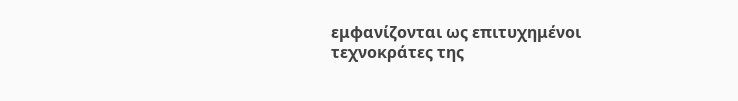εμφανίζονται ως επιτυχημένοι τεχνοκράτες της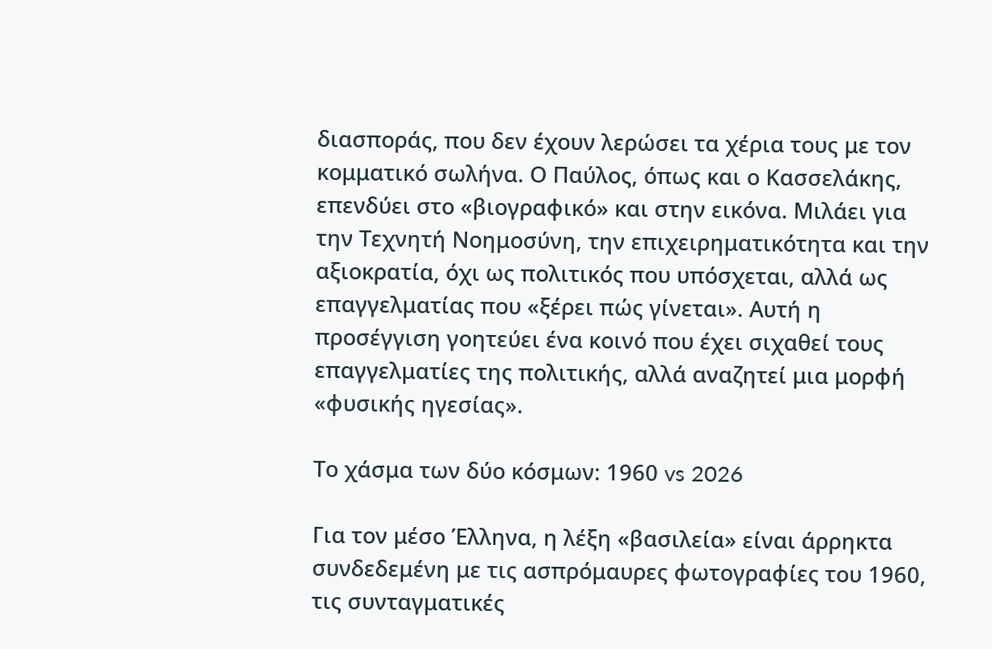διασποράς, που δεν έχουν λερώσει τα χέρια τους με τον κομματικό σωλήνα. Ο Παύλος, όπως και ο Κασσελάκης, επενδύει στο «βιογραφικό» και στην εικόνα. Μιλάει για την Τεχνητή Νοημοσύνη, την επιχειρηματικότητα και την αξιοκρατία, όχι ως πολιτικός που υπόσχεται, αλλά ως επαγγελματίας που «ξέρει πώς γίνεται». Αυτή η προσέγγιση γοητεύει ένα κοινό που έχει σιχαθεί τους επαγγελματίες της πολιτικής, αλλά αναζητεί μια μορφή «φυσικής ηγεσίας».

Το χάσμα των δύο κόσμων: 1960 vs 2026

Για τον μέσο Έλληνα, η λέξη «βασιλεία» είναι άρρηκτα συνδεδεμένη με τις ασπρόμαυρες φωτογραφίες του 1960, τις συνταγματικές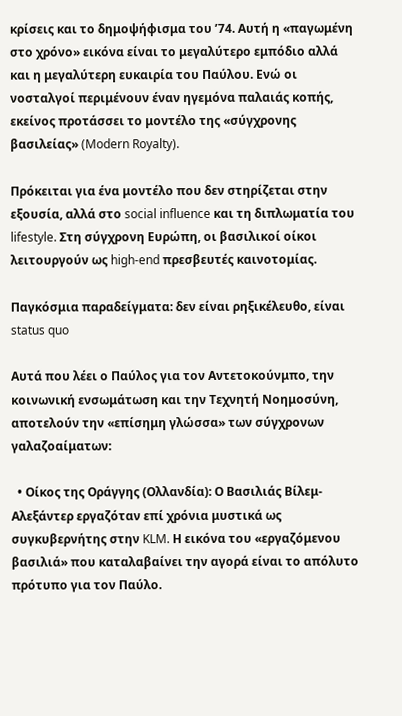κρίσεις και το δημοψήφισμα του ’74. Αυτή η «παγωμένη στο χρόνο» εικόνα είναι το μεγαλύτερο εμπόδιο αλλά και η μεγαλύτερη ευκαιρία του Παύλου. Ενώ οι νοσταλγοί περιμένουν έναν ηγεμόνα παλαιάς κοπής, εκείνος προτάσσει το μοντέλο της «σύγχρονης βασιλείας» (Modern Royalty).

Πρόκειται για ένα μοντέλο που δεν στηρίζεται στην εξουσία, αλλά στο social influence και τη διπλωματία του lifestyle. Στη σύγχρονη Ευρώπη, οι βασιλικοί οίκοι λειτουργούν ως high-end πρεσβευτές καινοτομίας.

Παγκόσμια παραδείγματα: δεν είναι ρηξικέλευθο, είναι status quo

Αυτά που λέει ο Παύλος για τον Αντετοκούνμπο, την κοινωνική ενσωμάτωση και την Τεχνητή Νοημοσύνη, αποτελούν την «επίσημη γλώσσα» των σύγχρονων γαλαζοαίματων:

  • Οίκος της Οράγγης (Ολλανδία): Ο Βασιλιάς Βίλεμ-Αλεξάντερ εργαζόταν επί χρόνια μυστικά ως συγκυβερνήτης στην KLM. Η εικόνα του «εργαζόμενου βασιλιά» που καταλαβαίνει την αγορά είναι το απόλυτο πρότυπο για τον Παύλο.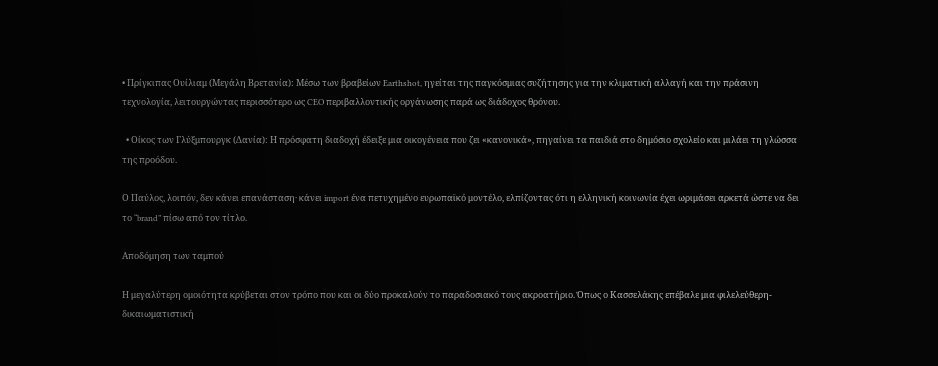• Πρίγκιπας Ουίλιαμ (Μεγάλη Βρετανία): Μέσω των βραβείων Earthshot, ηγείται της παγκόσμιας συζήτησης για την κλιματική αλλαγή και την πράσινη τεχνολογία, λειτουργώντας περισσότερο ως CEO περιβαλλοντικής οργάνωσης παρά ως διάδοχος θρόνου.

  • Οίκος των Γλύξμπουργκ (Δανία): Η πρόσφατη διαδοχή έδειξε μια οικογένεια που ζει «κανονικά», πηγαίνει τα παιδιά στο δημόσιο σχολείο και μιλάει τη γλώσσα της προόδου.

Ο Παύλος, λοιπόν, δεν κάνει επανάσταση· κάνει import ένα πετυχημένο ευρωπαϊκό μοντέλο, ελπίζοντας ότι η ελληνική κοινωνία έχει ωριμάσει αρκετά ώστε να δει το “brand” πίσω από τον τίτλο.

Αποδόμηση των ταμπού

Η μεγαλύτερη ομοιότητα κρύβεται στον τρόπο που και οι δύο προκαλούν το παραδοσιακό τους ακροατήριο. Όπως ο Κασσελάκης επέβαλε μια φιλελεύθερη-δικαιωματιστική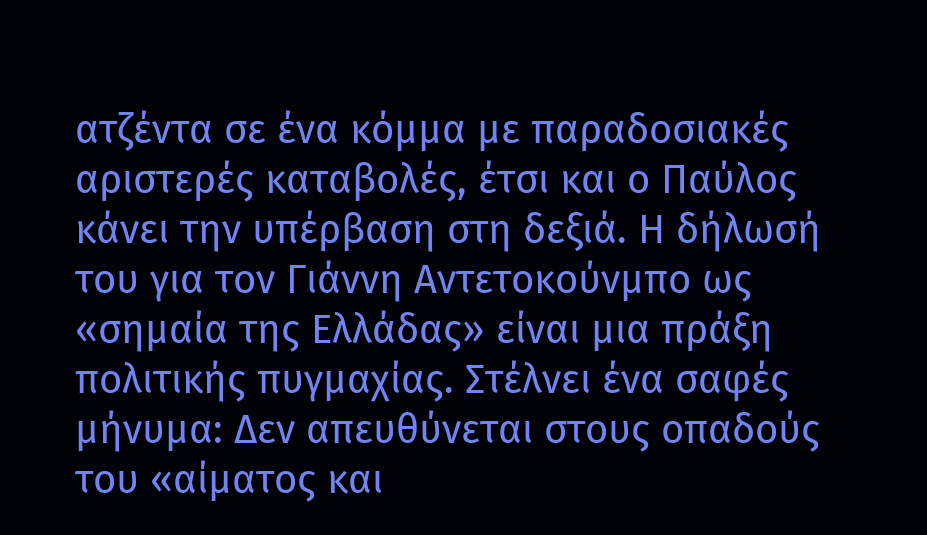ατζέντα σε ένα κόμμα με παραδοσιακές αριστερές καταβολές, έτσι και ο Παύλος κάνει την υπέρβαση στη δεξιά. Η δήλωσή του για τον Γιάννη Αντετοκούνμπο ως «σημαία της Ελλάδας» είναι μια πράξη πολιτικής πυγμαχίας. Στέλνει ένα σαφές μήνυμα: Δεν απευθύνεται στους οπαδούς του «αίματος και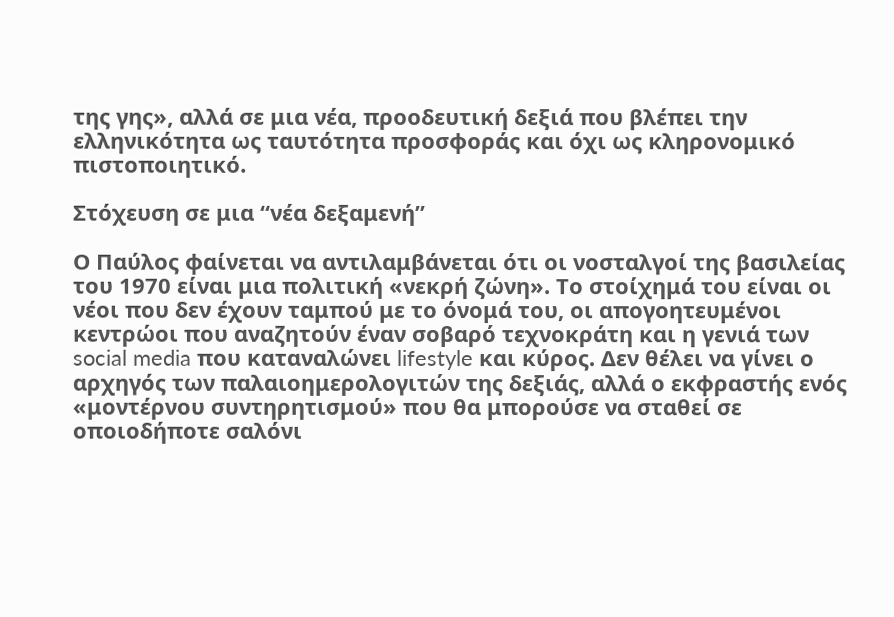της γης», αλλά σε μια νέα, προοδευτική δεξιά που βλέπει την ελληνικότητα ως ταυτότητα προσφοράς και όχι ως κληρονομικό πιστοποιητικό.

Στόχευση σε μια “νέα δεξαμενή”

Ο Παύλος φαίνεται να αντιλαμβάνεται ότι οι νοσταλγοί της βασιλείας του 1970 είναι μια πολιτική «νεκρή ζώνη». Το στοίχημά του είναι οι νέοι που δεν έχουν ταμπού με το όνομά του, οι απογοητευμένοι κεντρώοι που αναζητούν έναν σοβαρό τεχνοκράτη και η γενιά των social media που καταναλώνει lifestyle και κύρος. Δεν θέλει να γίνει ο αρχηγός των παλαιοημερολογιτών της δεξιάς, αλλά ο εκφραστής ενός «μοντέρνου συντηρητισμού» που θα μπορούσε να σταθεί σε οποιοδήποτε σαλόνι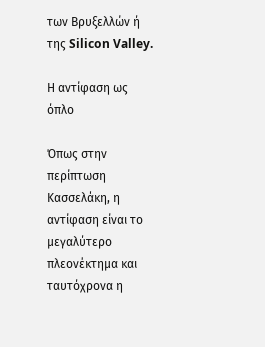των Βρυξελλών ή της Silicon Valley.

Η αντίφαση ως όπλο

Όπως στην περίπτωση Κασσελάκη, η αντίφαση είναι το μεγαλύτερο πλεονέκτημα και ταυτόχρονα η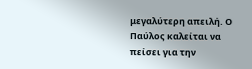μεγαλύτερη απειλή. Ο Παύλος καλείται να πείσει για την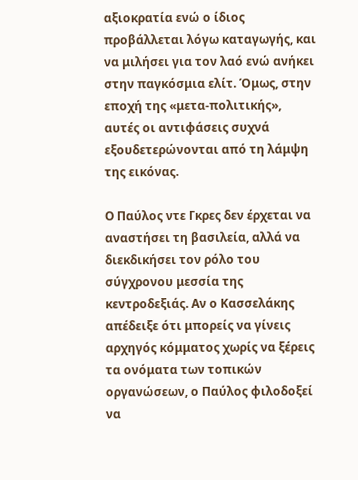αξιοκρατία ενώ ο ίδιος προβάλλεται λόγω καταγωγής, και να μιλήσει για τον λαό ενώ ανήκει στην παγκόσμια ελίτ. Όμως, στην εποχή της «μετα-πολιτικής», αυτές οι αντιφάσεις συχνά εξουδετερώνονται από τη λάμψη της εικόνας.

Ο Παύλος ντε Γκρες δεν έρχεται να αναστήσει τη βασιλεία, αλλά να διεκδικήσει τον ρόλο του σύγχρονου μεσσία της κεντροδεξιάς. Αν ο Κασσελάκης απέδειξε ότι μπορείς να γίνεις αρχηγός κόμματος χωρίς να ξέρεις τα ονόματα των τοπικών οργανώσεων, ο Παύλος φιλοδοξεί να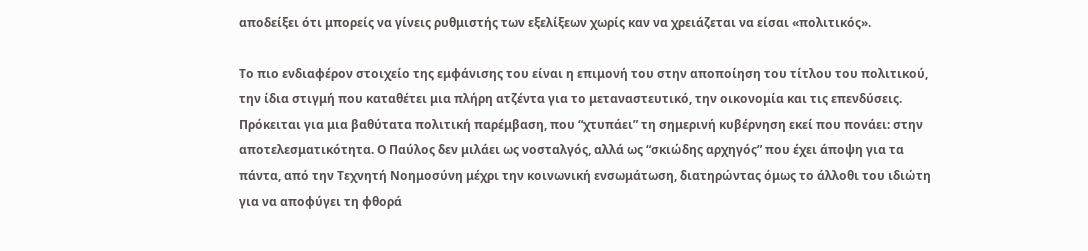αποδείξει ότι μπορείς να γίνεις ρυθμιστής των εξελίξεων χωρίς καν να χρειάζεται να είσαι «πολιτικός».

Το πιο ενδιαφέρον στοιχείο της εμφάνισης του είναι η επιμονή του στην αποποίηση του τίτλου του πολιτικού, την ίδια στιγμή που καταθέτει μια πλήρη ατζέντα για το μεταναστευτικό, την οικονομία και τις επενδύσεις. Πρόκειται για μια βαθύτατα πολιτική παρέμβαση, που “χτυπάει” τη σημερινή κυβέρνηση εκεί που πονάει: στην αποτελεσματικότητα. Ο Παύλος δεν μιλάει ως νοσταλγός, αλλά ως “σκιώδης αρχηγός” που έχει άποψη για τα πάντα, από την Τεχνητή Νοημοσύνη μέχρι την κοινωνική ενσωμάτωση, διατηρώντας όμως το άλλοθι του ιδιώτη για να αποφύγει τη φθορά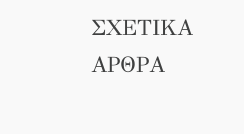ΣΧΕΤΙΚΑ ΑΡΘΡΑ